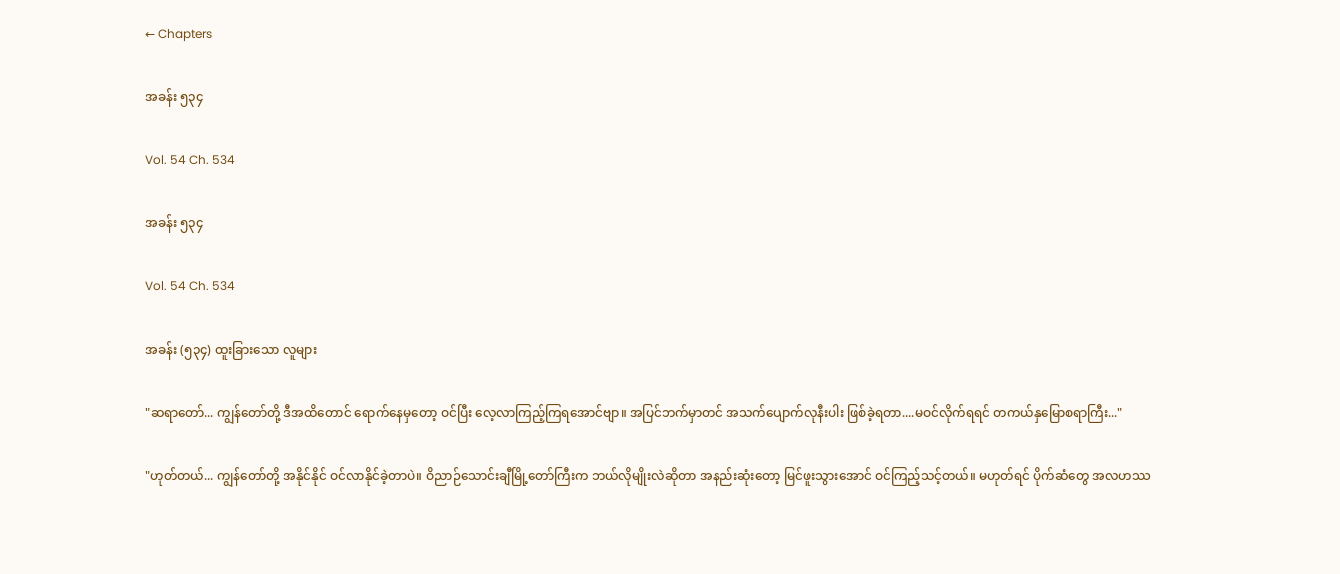← Chapters

အခန်း ၅၃၄

Vol. 54 Ch. 534

အခန်း ၅၃၄

Vol. 54 Ch. 534

အခန်း (၅၃၄) ထူးခြားသော လူများ

"ဆရာတော်... ကျွန်တော်တို့ ဒီအထိတောင် ရောက်နေမှတော့ ဝင်ပြီး လေ့လာကြည့်ကြရအောင်ဗျာ။ အပြင်ဘက်မှာတင် အသက်ပျောက်လုနီးပါး ဖြစ်ခဲ့ရတာ....မဝင်လိုက်ရရင် တကယ်နှမြောစရာကြီး..."

"ဟုတ်တယ်... ကျွန်တော်တို့ အနိုင်နိုင် ဝင်လာနိုင်ခဲ့တာပဲ။ ဝိညာဉ်သောင်းချီမြို့တော်ကြီးက ဘယ်လိုမျိုးလဲဆိုတာ အနည်းဆုံးတော့ မြင်ဖူးသွားအောင် ဝင်ကြည့်သင့်တယ်။ မဟုတ်ရင် ပိုက်ဆံတွေ အလဟဿ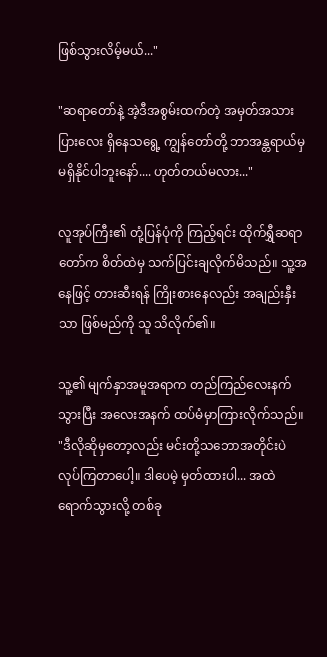ဖြစ်သွားလိမ့်မယ်..."

"ဆရာတော်နဲ့ အဲ့ဒီအစွမ်းထက်တဲ့ အမှတ်အသားပြားလေး ရှိနေသရွေ့ ကျွန်တော်တို့ ဘာအန္တရာယ်မှ မရှိနိုင်ပါဘူးနော်.... ဟုတ်တယ်မလား..."

လူအုပ်ကြီး၏ တုံ့ပြန်ပုံကို ကြည့်ရင်း ထိုက်ရွှီဆရာတော်က စိတ်ထဲမှ သက်ပြင်းချလိုက်မိသည်။ သူ့အနေဖြင့် တားဆီးရန် ကြိုးစားနေလည်း အချည်းနှီးသာ ဖြစ်မည်ကို သူ သိလိုက်၏။

သူ့၏ မျက်နှာအမူအရာက တည်ကြည်လေးနက်သွားပြီး အလေးအနက် ထပ်မံမှာကြားလိုက်သည်။ "ဒီလိုဆိုမှတော့လည်း မင်းတို့သဘောအတိုင်းပဲ လုပ်ကြတာပေါ့။ ဒါပေမဲ့ မှတ်ထားပါ... အထဲရောက်သွားလို့ တစ်ခု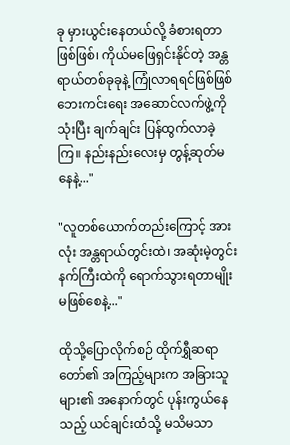ခု မှားယွင်းနေတယ်လို့ ခံစားရတာဖြစ်ဖြစ်၊ ကိုယ်မဖြေရှင်းနိုင်တဲ့ အန္တရာယ်တစ်ခုခုနဲ့ ကြုံလာရရင်ဖြစ်ဖြစ် ဘေးကင်းရေး အဆောင်လက်ဖွဲ့ကို သုံးပြီး ချက်ချင်း ပြန်ထွက်လာခဲ့ကြ။ နည်းနည်းလေးမှ တွန့်ဆုတ်မနေနဲ့..."

"လူတစ်ယောက်တည်းကြောင့် အားလုံး အန္တရာယ်တွင်းထဲ၊ အဆုံးမဲ့တွင်းနက်ကြီးထဲကို ရောက်သွားရတာမျိုး မဖြစ်စေနဲ့..."

ထိုသို့ပြောလိုက်စဉ် ထိုက်ရွှီဆရာတော်၏ အကြည့်များက အခြားသူများ၏ အနောက်တွင် ပုန်းကွယ်နေသည့် ယင်ချင်းထံသို့ မသိမသာ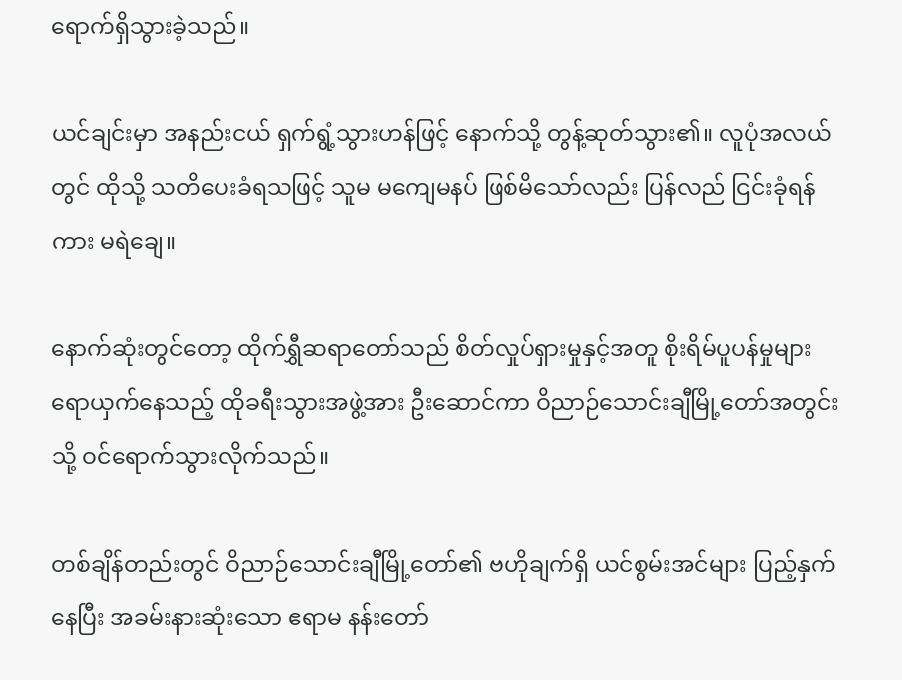ရောက်ရှိသွားခဲ့သည်။

ယင်ချင်းမှာ အနည်းငယ် ရှက်ရွံ့သွားဟန်ဖြင့် နောက်သို့ တွန့်ဆုတ်သွား၏။ လူပုံအလယ်တွင် ထိုသို့ သတိပေးခံရသဖြင့် သူမ မကျေမနပ် ဖြစ်မိသော်လည်း ပြန်လည် ငြင်းခုံရန်ကား မရဲချေ။

နောက်ဆုံးတွင်တော့ ထိုက်ရွှီဆရာတော်သည် စိတ်လှုပ်ရှားမှုနှင့်အတူ စိုးရိမ်ပူပန်မှုများ ရောယှက်နေသည့် ထိုခရီးသွားအဖွဲ့အား ဦးဆောင်ကာ ဝိညာဉ်သောင်းချီမြို့တော်အတွင်းသို့ ဝင်ရောက်သွားလိုက်သည်။

တစ်ချိန်တည်းတွင် ဝိညာဉ်သောင်းချီမြို့တော်၏ ဗဟိုချက်ရှိ ယင်စွမ်းအင်များ ပြည့်နှက်နေပြီး အခမ်းနားဆုံးသော ဧရာမ နန်းတော်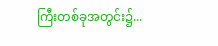ကြီးတစ်ခုအတွင်း၌...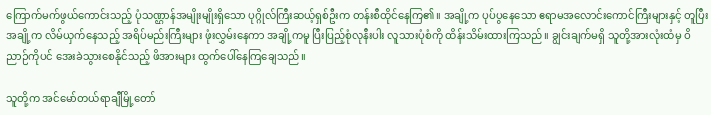ကြောက်မက်ဖွယ်ကောင်းသည့် ပုံသဏ္ဌာန်အမျိုးမျိုးရှိသော ပုဂ္ဂိုလ်ကြီးဆယ့်ရှစ်ဦးက တန်းစီထိုင်နေကြ၏။ အချို့က ပုပ်ပွနေသော ဧရာမအလောင်းကောင်ကြီးများနှင့် တူပြီး အချို့က လိမ်ယှက်နေသည့် အရိပ်မည်းကြီးများ ဖုံးလွှမ်းနေကာ အချို့ကမူ ပြီးပြည့်စုံလုနီးပါး လူသားပုံစံကို ထိန်းသိမ်းထားကြသည်။ ချွင်းချက်မရှိ သူတို့အားလုံးထံမှ ဝိညာဉ်ကိုပင် အေးခဲသွားစေနိုင်သည့် ဖိအားများ ထွက်ပေါ်နေကြချေသည်။

သူတို့က အင်မော်တယ်ရာချီမြို့တော်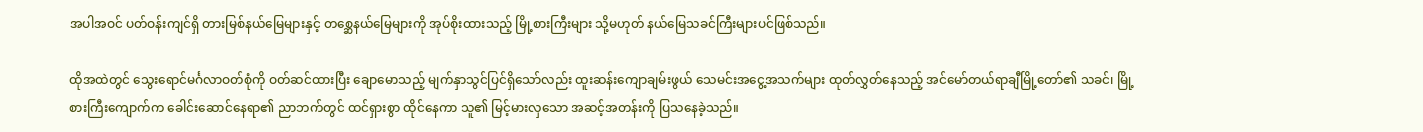အပါအဝင် ပတ်ဝန်းကျင်ရှိ တားမြစ်နယ်မြေများနှင့် တစ္ဆေနယ်မြေများကို အုပ်စိုးထားသည့် မြို့စားကြီးများ သို့မဟုတ် နယ်မြေသခင်ကြီးများပင်ဖြစ်သည်။

ထိုအထဲတွင် သွေးရောင်မင်္ဂလာဝတ်စုံကို ဝတ်ဆင်ထားပြီး ချောမောသည့် မျက်နှာသွင်ပြင်ရှိသော်လည်း ထူးဆန်းကျောချမ်းဖွယ် သေမင်းအငွေ့အသက်များ ထုတ်လွှတ်နေသည့် အင်မော်တယ်ရာချီမြို့တော်၏ သခင်၊ မြို့စားကြီးကျောက်က ခေါင်းဆောင်နေရာ၏ ညာဘက်တွင် ထင်ရှားစွာ ထိုင်နေကာ သူ၏ မြင့်မားလှသော အဆင့်အတန်းကို ပြသနေခဲ့သည်။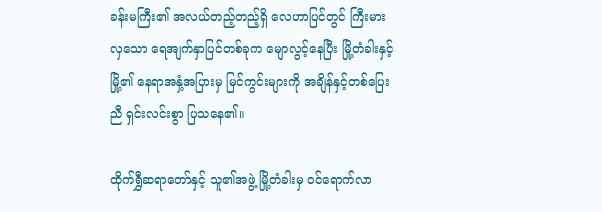ခန်းမကြီး၏ အလယ်တည့်တည့်ရှိ လေဟာပြင်တွင် ကြီးမားလှသော ရေအျက်နှာပြင်တစ်ခုက မျောလွင့်နေပြီး မြို့တံခါးနှင့် မြို့၏ နေရာအနှံ့အပြားမှ မြင်ကွင်းများကို အချိန်နှင့်တစ်ပြေးညီ ရှင်းလင်းစွာ ပြသနေ၏။

ထိုက်ရွှီဆရာတော်နှင့် သူ၏အဖွဲ့ မြို့တံခါးမှ ဝင်ရောက်လာ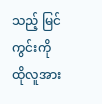သည့် မြင်ကွင်းကို ထိုလူအား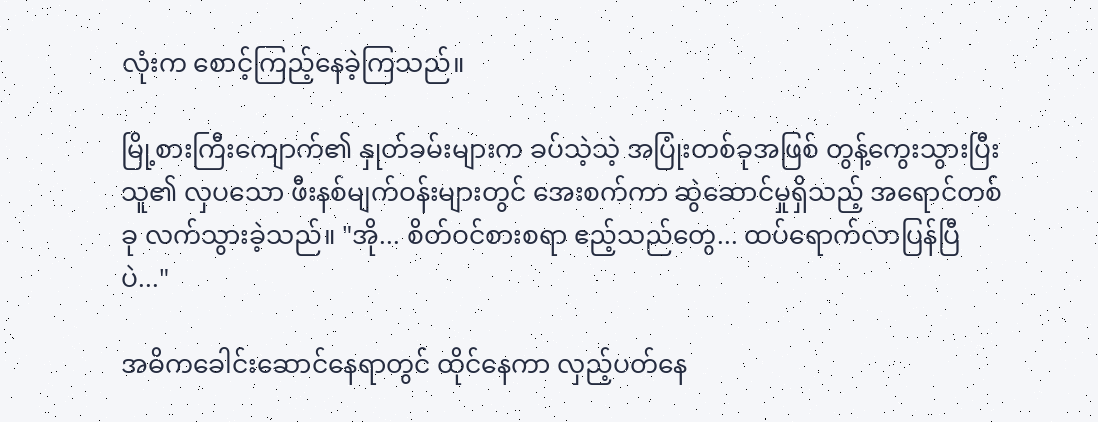လုံးက စောင့်ကြည့်နေခဲ့ကြသည်။

မြို့စားကြီးကျောက်၏ နှုတ်ခမ်းများက ခပ်သဲ့သဲ့ အပြုံးတစ်ခုအဖြစ် တွန့်ကွေးသွားပြီး သူ၏ လှပသော ဖီးနစ်မျက်ဝန်းများတွင် အေးစက်ကာ ဆွဲဆောင်မှုရှိသည့် အရောင်တစ်ခု လက်သွားခဲ့သည်။ "အို... စိတ်ဝင်စားစရာ ဧည့်သည်တွေ... ထပ်ရောက်လာပြန်ပြီပဲ..."

အဓိကခေါင်းဆောင်နေရာတွင် ထိုင်နေကာ လှည့်ပတ်နေ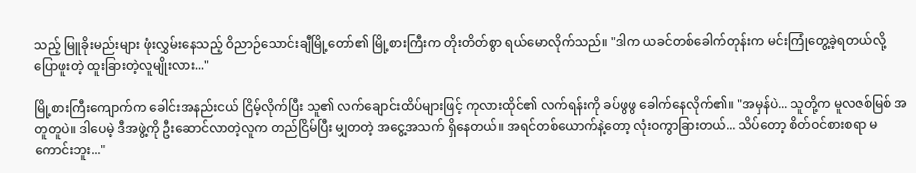သည့် မြူခိုးမည်းများ ဖုံးလွှမ်းနေသည့် ဝိညာဉ်သောင်းချီမြို့တော်၏ မြို့စားကြီးက တိုးတိတ်စွာ ရယ်မောလိုက်သည်။ "ဒါက ယခင်တစ်ခေါက်တုန်းက မင်းကြုံတွေ့ခဲ့ရတယ်လို့ ပြောဖူးတဲ့ ထူးခြားတဲ့လူမျိုးလား..."

မြို့စားကြီးကျောက်က ခေါင်းအနည်းငယ် ငြိမ့်လိုက်ပြီး သူ၏ လက်ချောင်းထိပ်များဖြင့် ကုလားထိုင်၏ လက်ရန်းကို ခပ်ဖွဖွ ခေါက်နေလိုက်၏။ "အမှန်ပဲ... သူတို့က မူလဇစ်မြစ် အတူတူပဲ။ ဒါပေမဲ့ ဒီအဖွဲ့ကို ဦးဆောင်လာတဲ့လူက တည်ငြိမ်ပြီး မျှတတဲ့ အငွေ့အသက် ရှိနေတယ်။ အရင်တစ်ယောက်နဲ့တော့ လုံးဝကွာခြားတယ်... သိပ်တော့ စိတ်ဝင်စားစရာ မကောင်းဘူး..."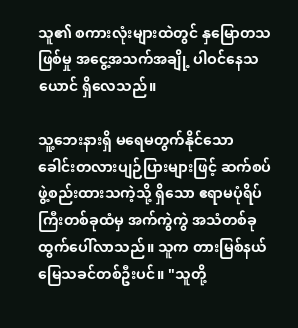သူ၏ စကားလုံးများထဲတွင် နှမြောတသဖြစ်မှု အငွေ့အသက်အချို့ ပါဝင်နေသယောင် ရှိလေသည်။

သူ့ဘေးနားရှိ မရေမတွက်နိုင်သော ခေါင်းတလားပျဉ်ပြားများဖြင့် ဆက်စပ်ဖွဲ့စည်းထားသကဲ့သို့ ရှိသော ဧရာမပုံရိပ်ကြီးတစ်ခုထံမှ အက်ကွဲကွဲ အသံတစ်ခု ထွက်ပေါ်လာသည်။ သူက တားမြစ်နယ်မြေသခင်တစ်ဦးပင်။ "သူတို့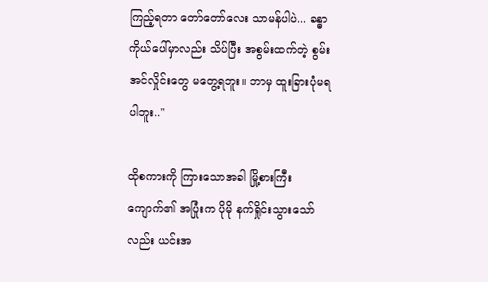ကြည့်ရတာ တော်တော်လေး သာမန်ပါပဲ... ခန္ဓာကိုယ်ပေါ်မှာလည်း သိပ်ပြီး အစွမ်းထက်တဲ့ စွမ်းအင်လှိုင်းတွေ မတွေ့ရဘူး။ ဘာမှ ထူးခြားပုံမရပါဘူး.."

ထိုစကားကို ကြားသောအခါ မြို့စားကြီးကျောက်၏ အပြုံးက ပိုမို နက်ရှိုင်းသွားသော်လည်း ယင်းအ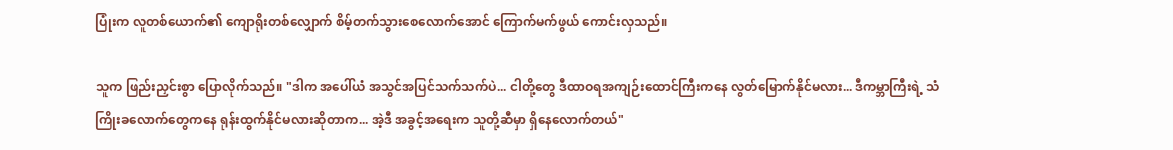ပြုံးက လူတစ်ယောက်၏ ကျောရိုးတစ်လျှောက် စိမ့်တက်သွားစေလောက်အောင် ကြောက်မက်ဖွယ် ကောင်းလှသည်။

သူက ဖြည်းညှင်းစွာ ပြောလိုက်သည်။ "ဒါက အပေါ်ယံ အသွင်အပြင်သက်သက်ပဲ... ငါတို့တွေ ဒီထာဝရအကျဉ်းထောင်ကြီးကနေ လွတ်မြောက်နိုင်မလား... ဒီကမ္ဘာကြီးရဲ့ သံကြိုးခလောက်တွေကနေ ရုန်းထွက်နိုင်မလားဆိုတာက... အဲ့ဒီ အခွင့်အရေးက သူတို့ဆီမှာ ရှိနေလောက်တယ်"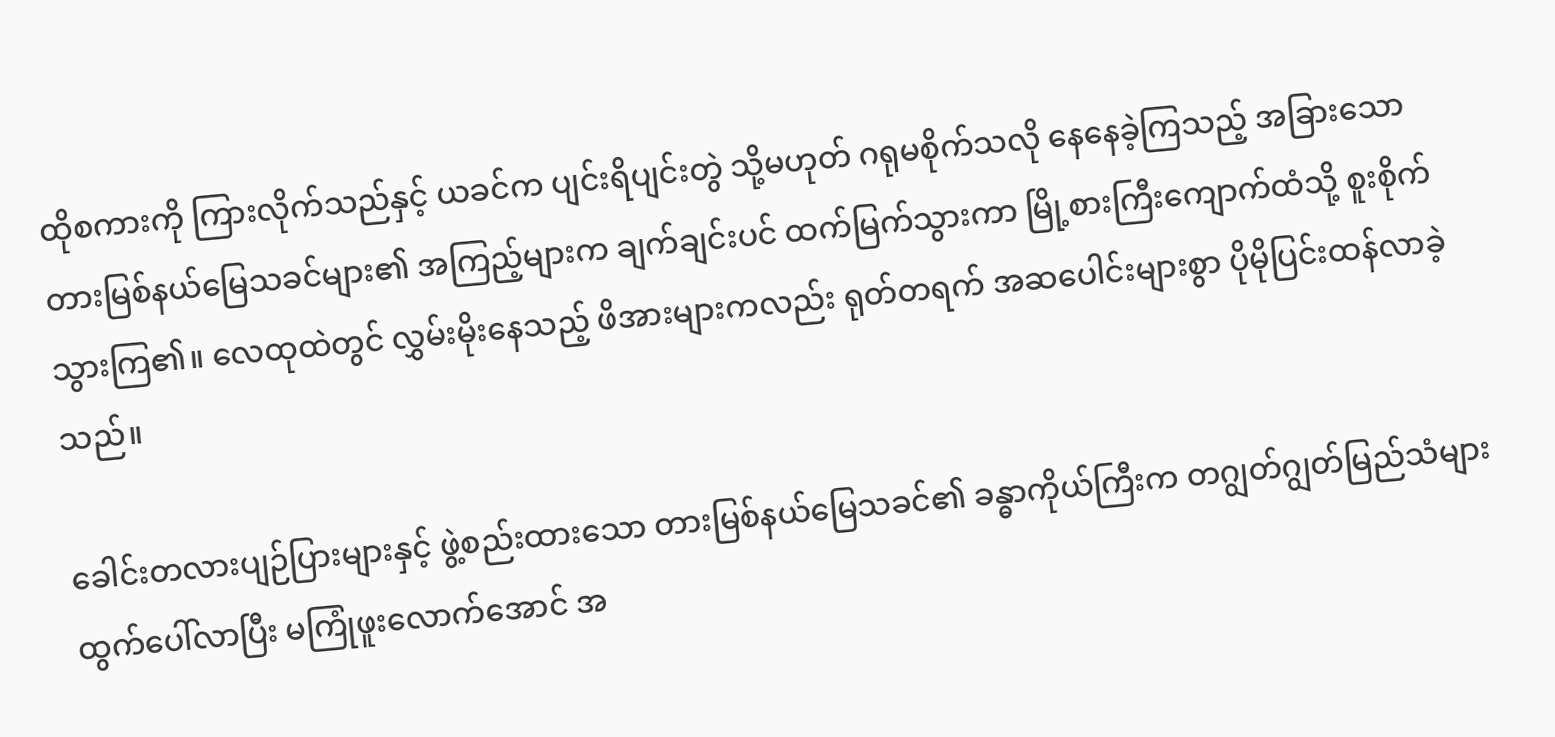ထိုစကားကို ကြားလိုက်သည်နှင့် ယခင်က ပျင်းရိပျင်းတွဲ သို့မဟုတ် ဂရုမစိုက်သလို နေနေခဲ့ကြသည့် အခြားသော တားမြစ်နယ်မြေသခင်များ၏ အကြည့်များက ချက်ချင်းပင် ထက်မြက်သွားကာ မြို့စားကြီးကျောက်ထံသို့ စူးစိုက်သွားကြ၏။ လေထုထဲတွင် လွှမ်းမိုးနေသည့် ဖိအားများကလည်း ရုတ်တရက် အဆပေါင်းများစွာ ပိုမိုပြင်းထန်လာခဲ့သည်။

ခေါင်းတလားပျဉ်ပြားများနှင့် ဖွဲ့စည်းထားသော တားမြစ်နယ်မြေသခင်၏ ခန္ဓာကိုယ်ကြီးက တဂျွတ်ဂျွတ်မြည်သံများ ထွက်ပေါ်လာပြီး မကြုံဖူးလောက်အောင် အ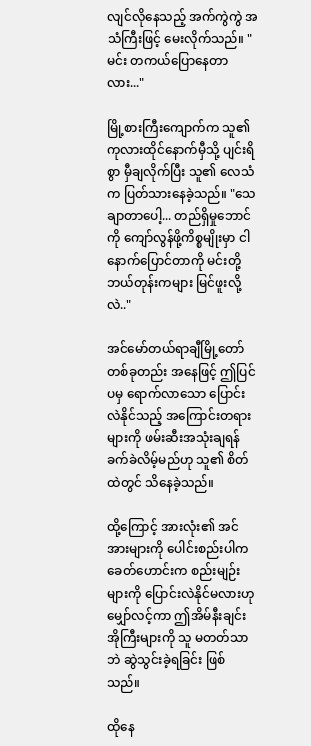လျင်လိုနေသည့် အက်ကွဲကွဲ အသံကြီးဖြင့် မေးလိုက်သည်။ "မင်း တကယ်ပြောနေတာလား..."

မြို့စားကြီးကျောက်က သူ၏ ကုလားထိုင်နောက်မှီသို့ ပျင်းရိစွာ မှီချလိုက်ပြီး သူ၏ လေသံက ပြတ်သားနေခဲ့သည်။ "သေချာတာပေါ့... တည်ရှိမှုဘောင်ကို ကျော်လွန်ဖို့ကိစ္စမျိုးမှာ ငါ နောက်ပြောင်တာကို မင်းတို့ ဘယ်တုန်းကများ မြင်ဖူးလို့လဲ.."

အင်မော်တယ်ရာချီမြို့တော်တစ်ခုတည်း အနေဖြင့် ဤပြင်ပမှ ရောက်လာသော ပြောင်းလဲနိုင်သည့် အကြောင်းတရားများကို ဖမ်းဆီးအသုံးချရန် ခက်ခဲလိမ့်မည်ဟု သူ၏ စိတ်ထဲတွင် သိနေခဲ့သည်။

ထို့ကြောင့် အားလုံး၏ အင်အားများကို ပေါင်းစည်းပါက ခေတ်ဟောင်းက စည်းမျဉ်းများကို ပြောင်းလဲနိုင်မလားဟု မျှော်လင့်ကာ ဤအိမ်နီးချင်းအိုကြီးများကို သူ မတတ်သာဘဲ ဆွဲသွင်းခဲ့ရခြင်း ဖြစ်သည်။

ထိုနေ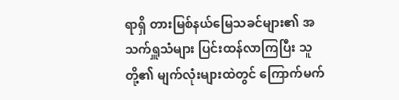ရာရှိ တားမြစ်နယ်မြေသခင်များ၏ အသက်ရှူသံများ ပြင်းထန်လာကြပြီး သူတို့၏ မျက်လုံးများထဲတွင် ကြောက်မက်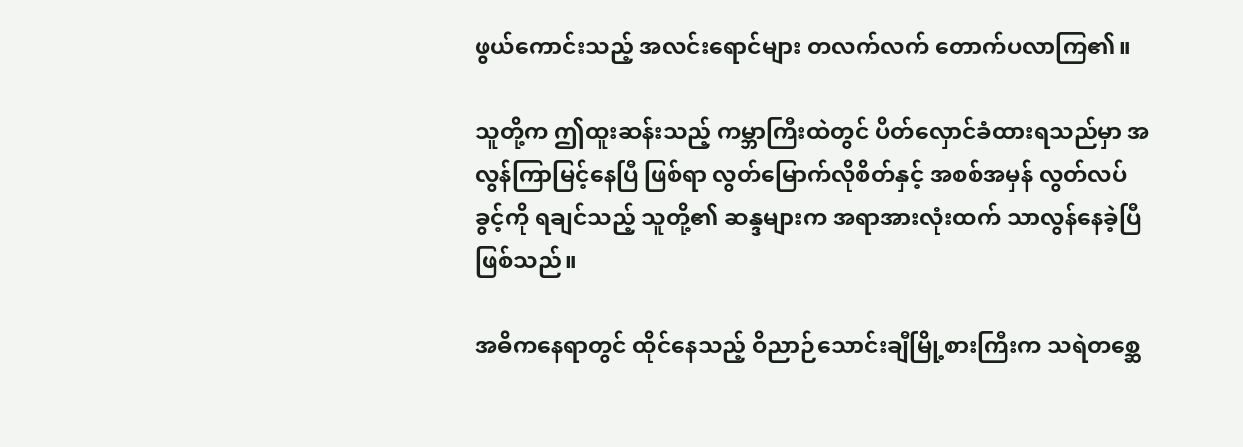ဖွယ်ကောင်းသည့် အလင်းရောင်များ တလက်လက် တောက်ပလာကြ၏။

သူတို့က ဤထူးဆန်းသည့် ကမ္ဘာကြီးထဲတွင် ပိတ်လှောင်ခံထားရသည်မှာ အလွန်ကြာမြင့်နေပြီ ဖြစ်ရာ လွတ်မြောက်လိုစိတ်နှင့် အစစ်အမှန် လွတ်လပ်ခွင့်ကို ရချင်သည့် သူတို့၏ ဆန္ဒများက အရာအားလုံးထက် သာလွန်နေခဲ့ပြီ ဖြစ်သည်။

အဓိကနေရာတွင် ထိုင်နေသည့် ဝိညာဉ်သောင်းချီမြို့စားကြီးက သရဲတစ္ဆေ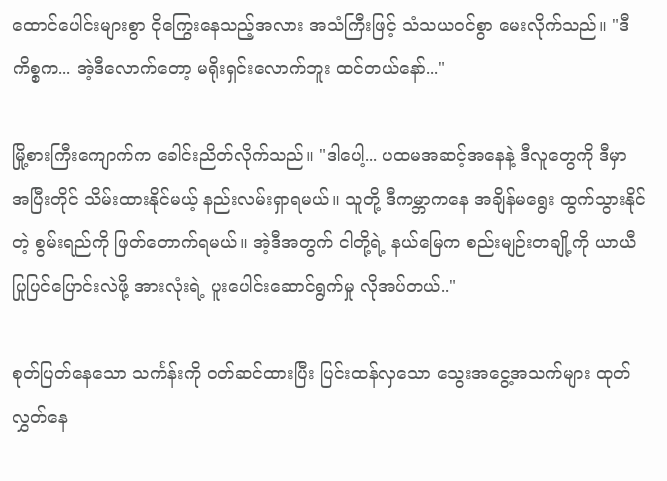ထောင်ပေါင်းများစွာ ငိုကြွေးနေသည့်အလား အသံကြီးဖြင့် သံသယဝင်စွာ မေးလိုက်သည်။ "ဒီကိစ္စက... အဲ့ဒီလောက်တော့ မရိုးရှင်းလောက်ဘူး ထင်တယ်နော်..."

မြို့စားကြီးကျောက်က ခေါင်းညိတ်လိုက်သည်။ "ဒါပေါ့... ပထမအဆင့်အနေနဲ့ ဒီလူတွေကို ဒီမှာ အပြီးတိုင် သိမ်းထားနိုင်မယ့် နည်းလမ်းရှာရမယ်။ သူတို့ ဒီကမ္ဘာကနေ အချိန်မရွေး ထွက်သွားနိုင်တဲ့ စွမ်းရည်ကို ဖြတ်တောက်ရမယ်။ အဲ့ဒီအတွက် ငါတို့ရဲ့ နယ်မြေက စည်းမျဉ်းတချို့ကို ယာယီ ပြုပြင်ပြောင်းလဲဖို့ အားလုံးရဲ့ ပူးပေါင်းဆောင်ရွက်မှု လိုအပ်တယ်.."

စုတ်ပြတ်နေသော သင်္ကန်းကို ဝတ်ဆင်ထားပြီး ပြင်းထန်လှသော သွေးအငွေ့အသက်များ ထုတ်လွှတ်နေ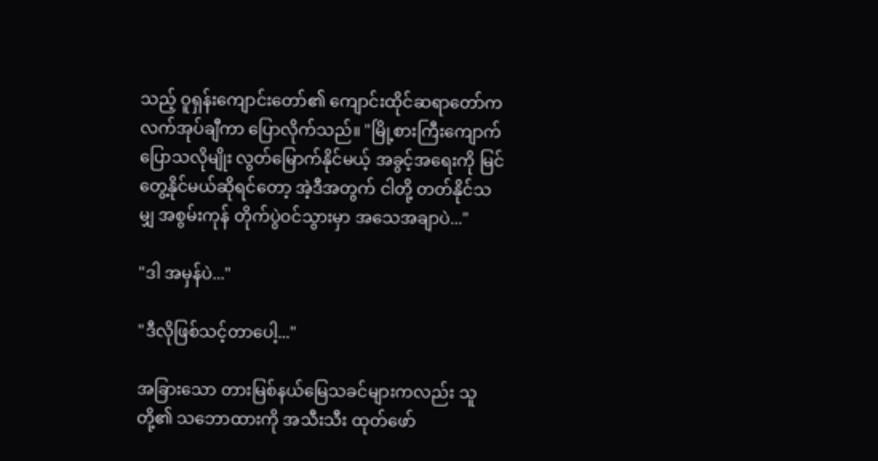သည့် ဝူရှန်းကျောင်းတော်၏ ကျောင်းထိုင်ဆရာတော်က လက်အုပ်ချီကာ ပြောလိုက်သည်။ "မြို့စားကြီးကျောက် ပြောသလိုမျိုး လွတ်မြောက်နိုင်မယ့် အခွင့်အရေးကို မြင်တွေ့နိုင်မယ်ဆိုရင်တော့ အဲ့ဒီအတွက် ငါတို့ တတ်နိုင်သမျှ အစွမ်းကုန် တိုက်ပွဲဝင်သွားမှာ အသေအချာပဲ..."

"ဒါ အမှန်ပဲ..."

"ဒီလိုဖြစ်သင့်တာပေါ့..."

အခြားသော တားမြစ်နယ်မြေသခင်များကလည်း သူတို့၏ သဘောထားကို အသီးသီး ထုတ်ဖော်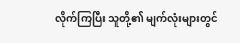လိုက်ကြပြီး သူတို့၏ မျက်လုံးများတွင်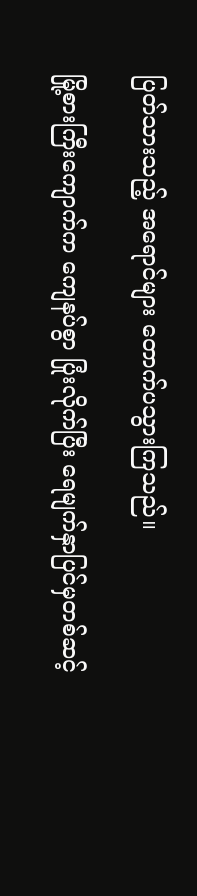ပြတ်သားသည့် အရောင်များ တောက်ပသွားကြသည်။

မြို့စားကြီးကျောက်က ကျေနပ်စွာ ပြုံးလိုက်ပြီး ရေမျက်နှာပြင်မှတစ်ဆင့်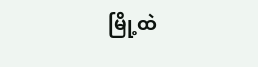မြို့ထဲ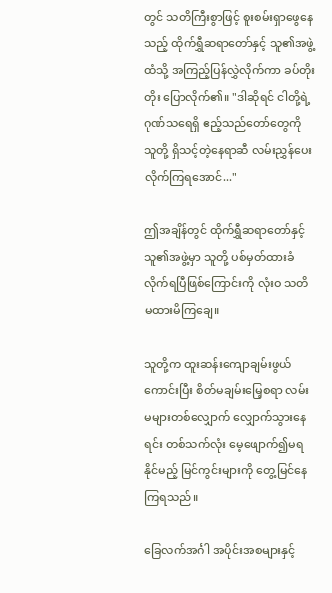တွင် သတိကြီးစွာဖြင့် စူးစမ်းရှာဖွေနေသည့် ထိုက်ရွှီဆရာတော်နှင့် သူ၏အဖွဲ့ထံသို့ အကြည့်ပြန်လွှဲလိုက်ကာ ခပ်တိုးတိုး ပြောလိုက်၏။ "ဒါဆိုရင် ငါတို့ရဲ့ ဂုဏ်သရေရှိ ဧည့်သည်တော်တွေကို သူတို့ ရှိသင့်တဲ့နေရာဆီ လမ်းညွှန်ပေးလိုက်ကြရအောင်..."

ဤအချိန်တွင် ထိုက်ရွှီဆရာတော်နှင့် သူ၏အဖွဲ့မှာ သူတို့ ပစ်မှတ်ထားခံလိုက်ရပြီဖြစ်ကြောင်းကို လုံးဝ သတိမထားမိကြချေ။

သူတို့က ထူးဆန်းကျောချမ်းဖွယ်ကောင်းပြီး စိတ်မချမ်းမြေ့စရာ လမ်းမများတစ်လျှောက် လျှောက်သွားနေရင်း တစ်သက်လုံး မေ့ဖျောက်၍မရနိုင်မည့် မြင်ကွင်းများကို တွေ့မြင်နေကြရသည်။

ခြေလက်အင်္ဂါ အပိုင်းအစများနှင့်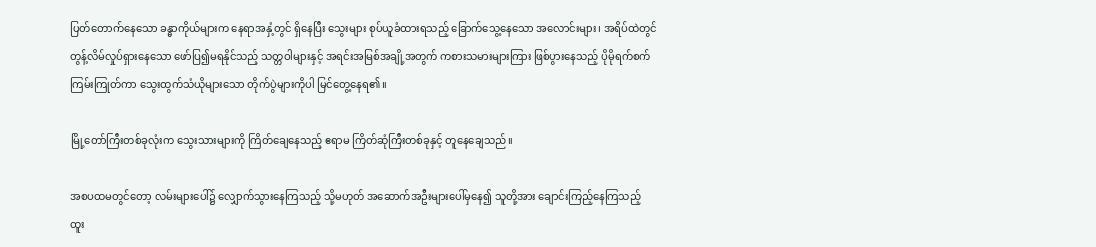ပြတ်တောက်နေသော ခန္ဓာကိုယ်များက နေရာအနှံ့တွင် ရှိနေပြီး သွေးများ စုပ်ယူခံထားရသည့် ခြောက်သွေ့နေသော အလောင်းများ၊ အရိပ်ထဲတွင် တွန့်လိမ်လှုပ်ရှားနေသော ဖော်ပြ၍မရနိုင်သည့် သတ္တဝါများနှင့် အရင်းအမြစ်အချို့အတွက် ကစားသမားများကြား ဖြစ်ပွားနေသည့် ပိုမိုရက်စက်ကြမ်းကြုတ်ကာ သွေးထွက်သံယိုများသော တိုက်ပွဲများကိုပါ မြင်တွေ့နေရ၏။

မြို့တော်ကြီးတစ်ခုလုံးက သွေးသားများကို ကြိတ်ချေနေသည့် ဧရာမ ကြိတ်ဆုံကြီးတစ်ခုနှင့် တူနေချေသည်။

အစပထမတွင်တော့ လမ်းများပေါ်၌ လျှောက်သွားနေကြသည့် သို့မဟုတ် အဆောက်အဦးများပေါ်မှနေ၍ သူတို့အား ချောင်းကြည့်နေကြသည့် ထူး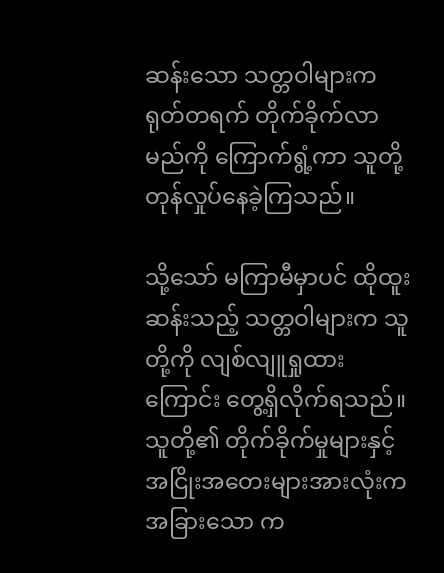ဆန်းသော သတ္တဝါများက ရုတ်တရက် တိုက်ခိုက်လာမည်ကို ကြောက်ရွံ့ကာ သူတို့ တုန်လှုပ်နေခဲ့ကြသည်။

သို့သော် မကြာမီမှာပင် ထိုထူးဆန်းသည့် သတ္တဝါများက သူတို့ကို လျစ်လျူရှုထားကြောင်း တွေ့ရှိလိုက်ရသည်။ သူတို့၏ တိုက်ခိုက်မှုများနှင့် အငြိုးအတေးများအားလုံးက အခြားသော က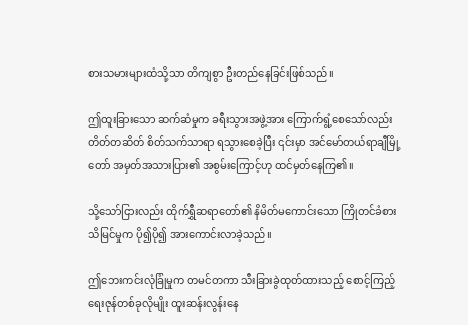စားသမားများထံသို့သာ တိကျစွာ ဦးတည်နေခြင်းဖြစ်သည်။

ဤထူးခြားသော ဆက်ဆံမှုက ခရီးသွားအဖွဲ့အား ကြောက်ရွံ့စေသော်လည်း တိတ်တဆိတ် စိတ်သက်သာရာ ရသွားစေခဲ့ပြီး ၎င်းမှာ အင်မော်တယ်ရာချီမြို့တော် အမှတ်အသားပြား၏ အစွမ်းကြောင့်ဟု ထင်မှတ်နေကြ၏။

သို့သော်ငြားလည်း ထိုက်ရွှီဆရာတော်၏ နိမိတ်မကောင်းသော ကြိုတင်ခံစားသိမြင်မှုက ပို၍ပို၍ အားကောင်းလာခဲ့သည်။

ဤဘေးကင်းလုံခြုံမှုက တမင်တကာ သီးခြားခွဲထုတ်ထားသည့် စောင့်ကြည့်ရေးဇုန်တစ်ခုလိုမျိုး ထူးဆန်းလွန်းနေ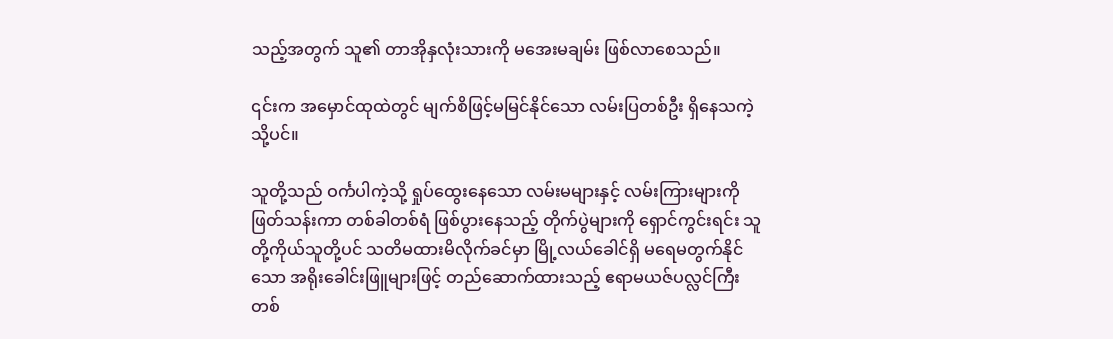သည့်အတွက် သူ၏ တာအိုနှလုံးသားကို မအေးမချမ်း ဖြစ်လာစေသည်။

၎င်းက အမှောင်ထုထဲတွင် မျက်စိဖြင့်မမြင်နိုင်သော လမ်းပြတစ်ဦး ရှိနေသကဲ့သို့ပင်။

သူတို့သည် ဝင်္ကပါကဲ့သို့ ရှုပ်ထွေးနေသော လမ်းမများနှင့် လမ်းကြားများကို ဖြတ်သန်းကာ တစ်ခါတစ်ရံ ဖြစ်ပွားနေသည့် တိုက်ပွဲများကို ရှောင်ကွင်းရင်း သူတို့ကိုယ်သူတို့ပင် သတိမထားမိလိုက်ခင်မှာ မြို့လယ်ခေါင်ရှိ မရေမတွက်နိုင်သော အရိုးခေါင်းဖြူများဖြင့် တည်ဆောက်ထားသည့် ဧရာမယဇ်ပလ္လင်ကြီးတစ်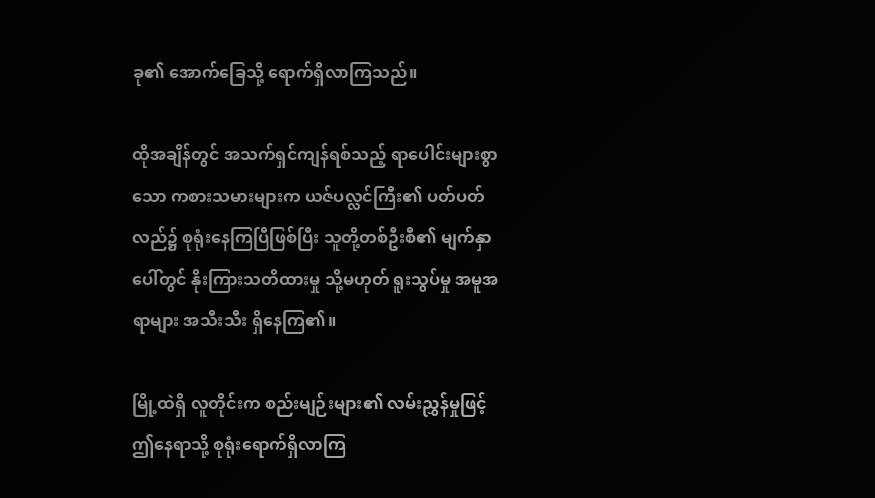ခု၏ အောက်ခြေသို့ ရောက်ရှိလာကြသည်။

ထိုအချိန်တွင် အသက်ရှင်ကျန်ရစ်သည့် ရာပေါင်းများစွာသော ကစားသမားများက ယဇ်ပလ္လင်ကြီး၏ ပတ်ပတ်လည်၌ စုရုံးနေကြပြီဖြစ်ပြီး သူတို့တစ်ဦးစီ၏ မျက်နှာပေါ်တွင် နိုးကြားသတိထားမှု သို့မဟုတ် ရူးသွပ်မှု အမူအရာများ အသီးသီး ရှိနေကြ၏။

မြို့ထဲရှိ လူတိုင်းက စည်းမျဉ်းများ၏ လမ်းညွှန်မှုဖြင့် ဤနေရာသို့ စုရုံးရောက်ရှိလာကြ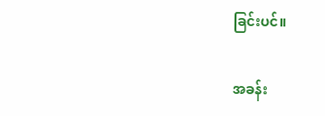ခြင်းပင်။

အခန်း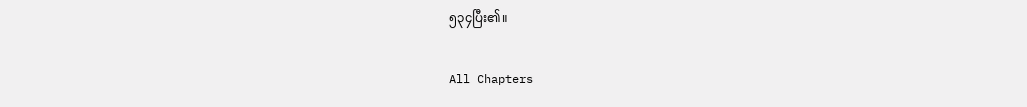၅၃၄ပြီး၏။

All Chapters